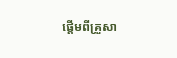ផ្តើមពីគ្រួសា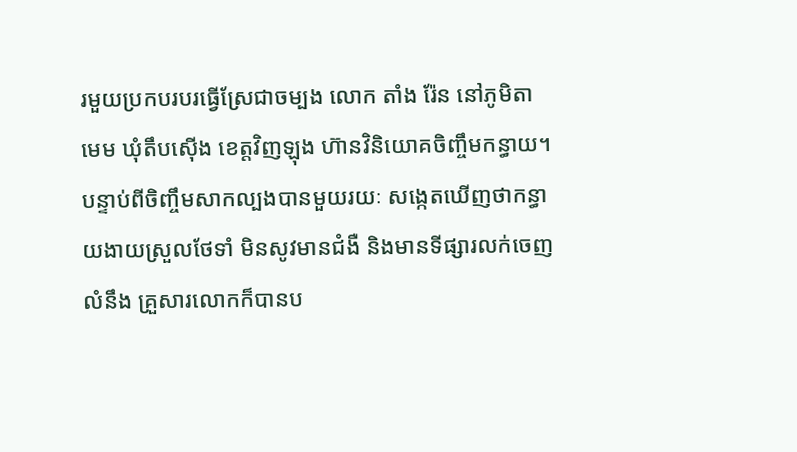រមួយប្រកបរបរធ្វើស្រែជាចម្បង លោក តាំង រ៉ែន នៅភូមិតាមេម ឃុំតឹបស៊ើង ខេត្តវិញឡុង ហ៊ានវិនិយោគចិញ្ចឹមកន្ធាយ។ បន្ទាប់ពីចិញ្ចឹមសាកល្បងបានមួយរយៈ សង្កេតឃើញថាកន្ធាយងាយស្រួលថែទាំ មិនសូវមានជំងឺ និងមានទីផ្សារលក់ចេញលំនឹង គ្រួសារលោកក៏បានប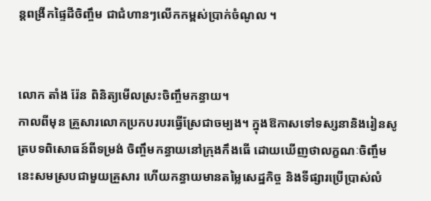ន្តពង្រីកផ្ទៃដីចិញ្ចឹម ជាជំហានៗលើកកម្ពស់ប្រាក់ចំណូល ។


លោក តាំង រ៉ែន ពិនិត្យមើលស្រះចិញ្ចឹមកន្ធាយ។
កាលពីមុន គ្រួសារលោកប្រកបរបរធ្វើស្រែជាចម្បង។ ក្នុងឱកាសទៅទស្សនានិងរៀនសូត្របទពិសោធន៍ពីទម្រង់ ចិញ្ចឹមកន្ធាយនៅក្រុងកឹងធើ ដោយឃើញថាលក្ខណៈចិញ្ចឹមនេះសមស្របជាមួយគ្រួសារ ហើយកន្ធាយមានតម្លៃសេដ្ឋកិច្ច និងទីផ្សារប្រើប្រាស់លំ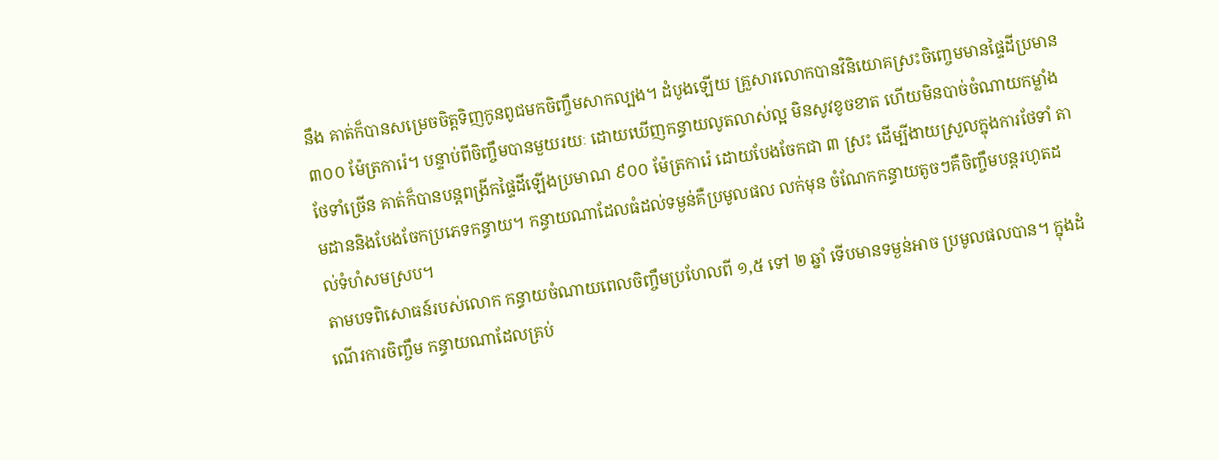នឹង គាត់ក៏បានសម្រេចចិត្តទិញកូនពូជមកចិញ្ចឹមសាកល្បង។ ដំបូងឡើយ គ្រួសារលោកបានវិនិយោគស្រះចិញ្ចេមមានផ្ទៃដីប្រមាន ៣០០ ម៉ែត្រការ៉េ។ បន្ទាប់ពីចិញ្ចឹមបានមួយរយៈ ដោយឃើញកន្ធាយលូតលាស់ល្អ មិនសូវខូចខាត ហើយមិនបាច់ចំណាយកម្លាំងថែទាំច្រើន គាត់ក៏បានបន្តពង្រីកផ្ទៃដីឡើងប្រមាណ ៩០០ ម៉ែត្រការ៉េ ដោយបែងចែកជា ៣ ស្រះ ដើម្បីងាយស្រួលក្នុងការថែទាំ តាមដាននិងបែងចែកប្រភេទកន្ធាយ។ កន្ធាយណាដែលធំដល់ទម្ងន់គឺប្រមូលផល លក់មុន ចំណែកកន្ធាយតូចៗគឺចិញ្ចឹមបន្តរហូតដល់ទំហំសមស្រប។
តាមបទពិសោធន៍របស់លោក កន្ធាយចំណាយពេលចិញ្ចឹមប្រហែលពី ១,៥ ទៅ ២ ឆ្នាំ ទើបមានទម្ងន់អាច ប្រមូលផលបាន។ ក្នុងដំណើរការចិញ្ចឹម កន្ធាយណាដែលគ្រប់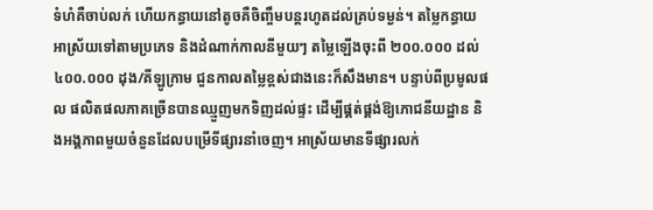ទំហំគឺចាប់លក់ ហើយកន្ធាយនៅតូចគឺចិញ្ចឹមបន្តរហូតដល់គ្រប់ទម្ងន់។ តម្លៃកន្ធាយអាស្រ័យទៅតាមប្រភេទ និងដំណាក់កាលនីមួយៗ តម្លៃឡើងចុះពី ២០០.០០០ ដល់ ៤០០.០០០ ដុង/គីឡូក្រាម ជួនកាលតម្លៃខ្ពស់ជាងនេះក៏សឹងមាន។ បន្ទាប់ពីប្រមូលផល ផលិតផលភាគច្រើនបានឈ្មួញមកទិញដល់ផ្ទះ ដើម្បីផ្គត់ផ្គង់ឱ្យភោជនីយដ្ឋាន និងអង្គភាពមួយចំនួនដែលបម្រើទីផ្សារនាំចេញ។ អាស្រ័យមានទីផ្សារលក់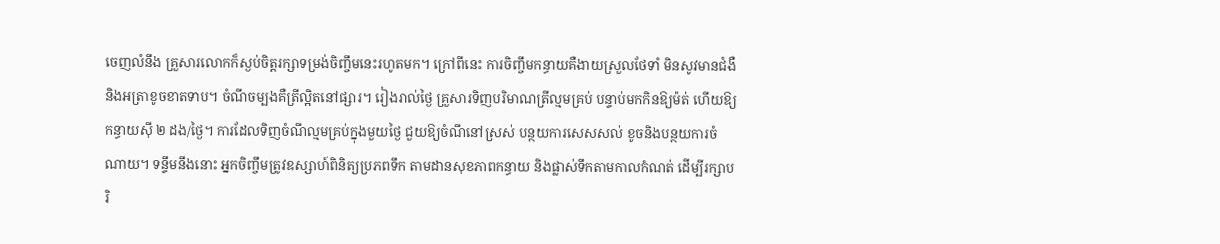ចេញលំនឹង គ្រួសារលោកក៏ស្ងប់ចិត្តរក្សាទម្រង់ចិញ្ចឹមនេះរហូតមក។ ក្រៅពីនេះ ការចិញ្ចឹមកន្ធាយគឺងាយស្រួលថែទាំ មិនសូវមានជំងឺ និងអត្រាខូចខាតទាប។ ចំណីចម្បងគឺត្រីល្អិតនៅផ្សារ។ រៀងរាល់ថ្ងៃ គ្រួសារទិញបរិមាណត្រីល្មមគ្រប់ បន្ទាប់មកកិនឱ្យម៉ត់ ហើយឱ្យកន្ធាយស៊ី ២ ដង/ថ្ងៃ។ ការដែលទិញចំណីល្មមគ្រប់ក្នុងមួយថ្ងៃ ជួយឱ្យចំណីនៅស្រស់ បន្ថយការសេសសល់ ខូចនិងបន្ថយការចំណាយ។ ទន្ទឹមនឹងនោះ អ្នកចិញ្ចឹមត្រូវឧស្សាហ៍ពិនិត្យប្រភពទឹក តាមដានសុខភាពកន្ធាយ និងផ្លាស់ទឹកតាមកាលកំណត់ ដើម្បីរក្សាបរិ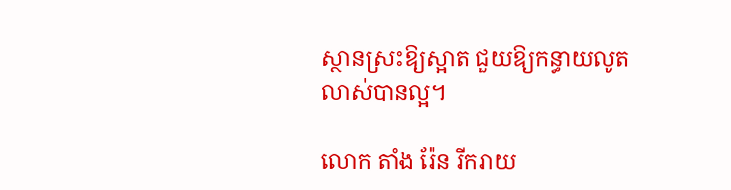ស្ថានស្រះឱ្យស្អាត ជួយឱ្យកន្ធាយលូតលាស់បានល្អ។

លោក តាំង រ៉ែន រីករាយ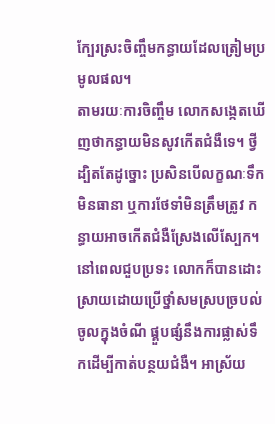ក្បែរស្រះចិញ្ចឹមកន្ធាយដែលត្រៀមប្រមូលផល។
តាមរយៈការចិញ្ចឹម លោកសង្កេតឃើញថាកន្ធាយមិនសូវកើតជំងឺទេ។ ថ្វីដ្បិតតែដូច្នោះ ប្រសិនបើលក្ខណៈទឹកមិនធានា ឬការថែទាំមិនត្រឹមត្រូវ កន្ធាយអាចកើតជំងឺស្រែងលើស្បែក។ នៅពេលជួបប្រទះ លោកក៏បានដោះស្រាយដោយប្រើថ្នាំសមស្របច្របល់ចូលក្នុងចំណី ផ្គួបផ្សំនឹងការផ្លាស់ទឹកដើម្បីកាត់បន្ថយជំងឺ។ អាស្រ័យ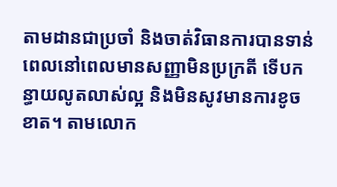តាមដានជាប្រចាំ និងចាត់វិធានការបានទាន់ពេលនៅពេលមានសញ្ញាមិនប្រក្រតី ទើបកន្ធាយលូតលាស់ល្អ និងមិនសូវមានការខូចខាត។ តាមលោក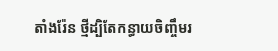តាំងរ៉ែន ថ្មីដ្បិតែកន្ធាយចិញ្ចឹមរ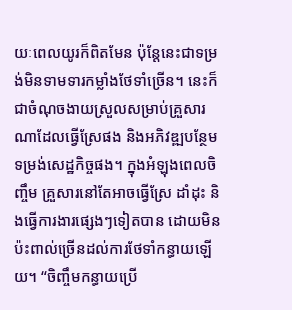យៈពេលយូរក៏ពិតមែន ប៉ុន្តែនេះជាទម្រង់មិនទាមទារកម្លាំងថែទាំច្រើន។ នេះក៏ជាចំណុចងាយស្រួលសម្រាប់គ្រួសារណាដែលធ្វើស្រែផង និងអភិវឌ្ឍបន្ថែមទម្រង់សេដ្ឋកិច្ចផង។ ក្នុងអំឡុងពេលចិញ្ចឹម គ្រួសារនៅតែអាចធ្វើស្រែ ដាំដុះ និងធ្វើការងារផ្សេងៗទៀតបាន ដោយមិនប៉ះពាល់ច្រើនដល់ការថែទាំកន្ធាយឡើយ។ “ចិញ្ចឹមកន្ធាយប្រើ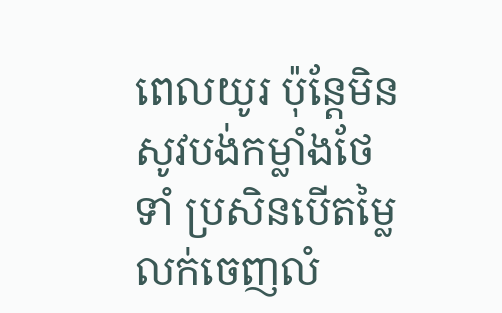ពេលយូរ ប៉ុន្តែមិនសូវបង់កម្លាំងថែទាំ ប្រសិនបើតម្លៃលក់ចេញលំ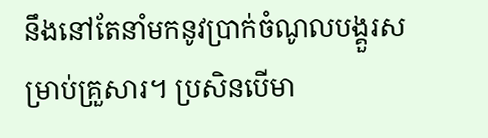នឹងនៅតែនាំមកនូវប្រាក់ចំណូលបង្គួរសម្រាប់គ្រួសារ។ ប្រសិនបើមា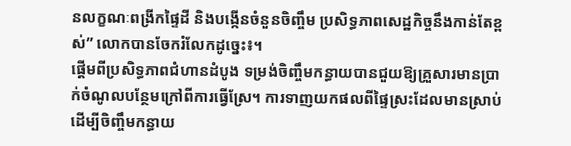នលក្ខណៈពង្រីកផ្ទៃដី និងបង្កើនចំនួនចិញ្ចឹម ប្រសិទ្ធភាពសេដ្ឋកិច្ចនឹងកាន់តែខ្ពស់” លោកបានចែករំលែកដូច្នេះ៖។
ផ្តើមពីប្រសិទ្ធភាពជំហានដំបូង ទម្រង់ចិញ្ចឹមកន្ធាយបានជួយឱ្យគ្រួសារមានប្រាក់ចំណូលបន្ថែមក្រៅពីការធ្វើស្រែ។ ការទាញយកផលពីផ្ទៃស្រះដែលមានស្រាប់ដើម្បីចិញ្ចឹមកន្ធាយ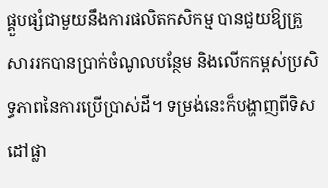ផ្គួបផ្សំជាមួយនឹងការផលិតកសិកម្ម បានជួយឱ្យគ្រួសាររកបានប្រាក់ចំណូលបន្ថែម និងលើកកម្ពស់ប្រសិទ្ធភាពនៃការប្រើប្រាស់ដី។ ទម្រង់នេះក៏បង្ហាញពីទិសដៅផ្លា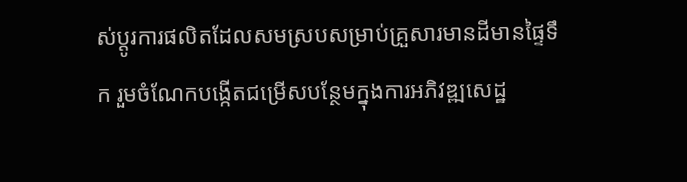ស់ប្តូរការផលិតដែលសមស្របសម្រាប់គ្រួសារមានដីមានផ្ទៃទឹក រួមចំណែកបង្កើតជម្រើសបន្ថែមក្នុងការអភិវឌ្ឍសេដ្ឋ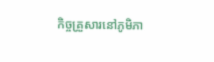កិច្ចគ្រួសារនៅភូមិភា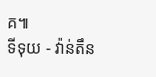គ៕
ទីទុយ - វ៉ាន់តឹន